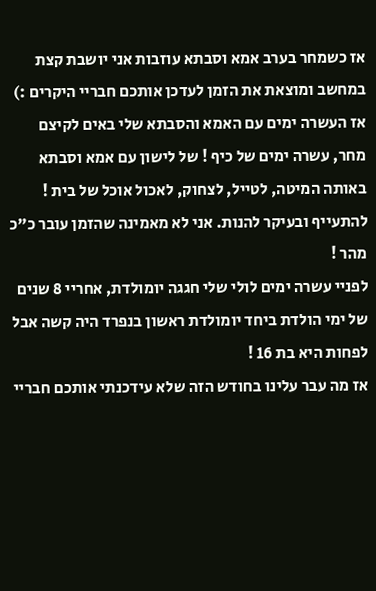אז כשמחר בערב אמא וסבתא עוזבות אני יושבת קצת במחשב ומוצאת את הזמן לעדכן אותכם חבריי היקרים :)
אז העשרה ימים עם האמא והסבתא שלי באים לקיצם מחר, עשרה ימים של כיף ! של לישון עם אמא וסבתא באותה המיטה, לטייל, לצחוק, לאכול אוכל של בית ! להתעייף ובעיקר להנות. אני לא מאמינה שהזמן עובר כ"כ מהר !
לפניי עשרה ימים לולי שלי חגגה יומולדת, אחריי 8 שנים של ימי הולדת ביחד יומולדת ראשון בנפרד היה קשה אבל לפחות היא בת 16 !
אז מה עבר עלינו בחודש הזה שלא עידכנתי אותכם חבריי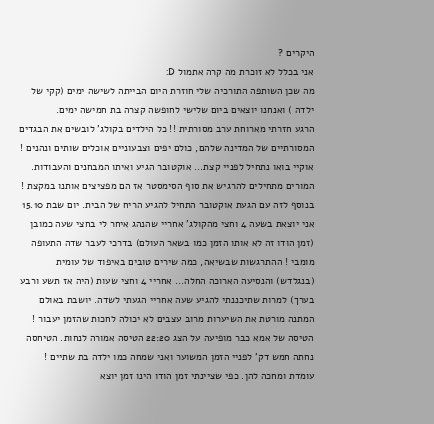היקרים ?
אני בכלל לא זוכרת מה קרה אתמול D:
מה שכן השותפה התורכיה שלי חוזרת היום הבייתה לשישה ימים (קקי של ילדה ) ואנחנו יוצאים ביום שלישי לחופשה קצרה בת חמישה ימים.
הרגע חזרתי מארוחת ערב מסורתית !! כל הילדים בקולג' לובשים את הבגדים המסורתיים של המדינה שלהם, כולם יפים וצבעוניים אוכלים שותים ונהנים !
אוקיי בואו נתחיל לפניי קצת... אוקטובר הגיע ואיתו המבחנים והעבודות. המורים מתחילים להרגיש את סוף הסימסטר אז הם מפציצים אותנו במקצת !
בנוסף לזה עם הגעת אוקטובר התחיל להגיע הריח של הבית. יום שבת 15.10 אני יוצאת בשעה 4 וחצי מהקולג' אחריי שהנהג איחר לי בחצי שעה כמובן (זמן הודו זה לא אותו הזמן כמו בשאר העולם) בדרכי לעבר שדה התעופה מומבי ! ההתרגשות שבשיאה, כמה שירים טובים באיפוד של עומית (בנגלדש) והנסיעה הארוכה החלה... אחריי 4 וחצי שעות (היה אז תשע ורבע בערך) למרות שתיכננתי להגיע שעה אחריי הגעתי לשדה. יושבת באולם המתנה מורטת את השיערות מרוב עצבים לא יכולה לחכות שהזמן יעבור ! הטיסה של אמא כבר מופיעה על הצג 22:20 הטיסה אמורה לנחות. הטיחסה נחתה חמש דק' לפניי הזמן המשוער ואני שמחה כמו ילדה בת שתיים ! עומדת ומחכה להן. כפי שציינתי זמן הודו הינו זמן יוצא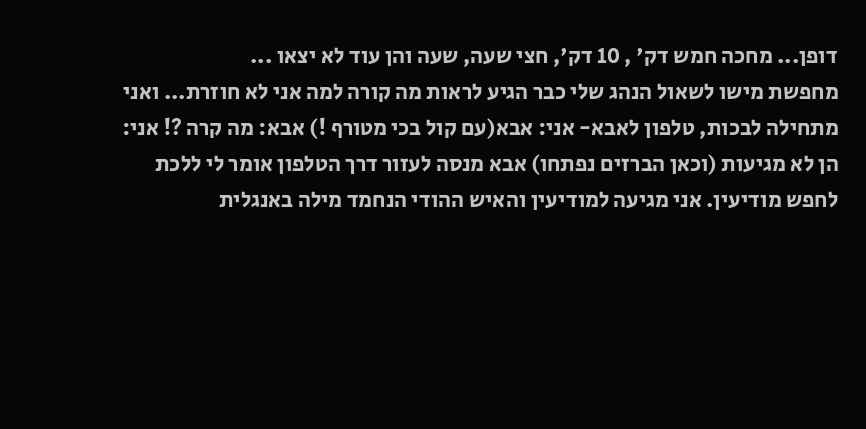דופן... מחכה חמש דק' , 10 דק', חצי שעה, שעה והן עוד לא יצאו ...
מחפשת מישו לשאול הנהג שלי כבר הגיע לראות מה קורה למה אני לא חוזרת... ואני מתחילה לבכות, טלפון לאבא- אני: אבא(עם קול בכי מטורף !) אבא: מה קרה ?! אני: הן לא מגיעות (וכאן הברזים נפתחו) אבא מנסה לעזור דרך הטלפון אומר לי ללכת לחפש מודיעין. אני מגיעה למודיעין והאיש ההודי הנחמד מילה באנגלית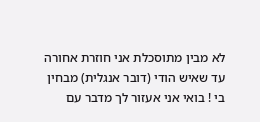לא מבין מתוסכלת אני חוזרת אחורה עד שאיש הודי (דובר אנגלית) מבחין בי ! בואי אני אעזור לך מדבר עם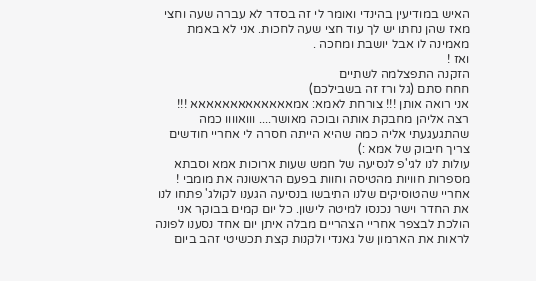האיש במודיעין בהינדי ואומר לי זה בסדר לא עברה שעה וחצי מאז שהן נחתו יש לך עוד חצי שעה לחכות. אני לא באמת מאמינה לו אבל יושבת ומחכה .
ואז !
הזקנה התפצלמה לשתיים
חחח סתם (גל ורז זה בשבילכם)
אני רואה אותן !!! צורחת לאמא: אמאאאאאאאאאאאאא !!! רצה אליהן מחבקת אותה ובוכה מאושר.... ווואוווו כמה שהתגעגעתי אליה כמה שהיא הייתה חסרה לי אחריי חודשים צריך חיבוק של אמא :)
עולות לנו לגי'פ לנסיעה של חמש שעות ארוכות אמא וסבתא מספרות חוויות מהטיסה וחוות בפעם הראשונה את מומבי !
אחריי שהטוסיקים שלנו התיבשו בנסיעה הגענו לקולג' פתחו לנו את החדר וישר נכנסו למיטה לישון. כל יום קמים בבוקר אני הולכת לבצפר אחריי הצהריים מבלה איתן יום אחד נסענו לפונה לראות את הארמון של גאנדי ולקנות קצת תכשיטי זהב ביום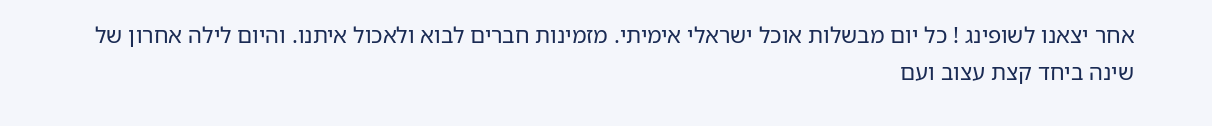אחר יצאנו לשופינג ! כל יום מבשלות אוכל ישראלי אימיתי. מזמינות חברים לבוא ולאכול איתנו. והיום לילה אחרון של שינה ביחד קצת עצוב ועם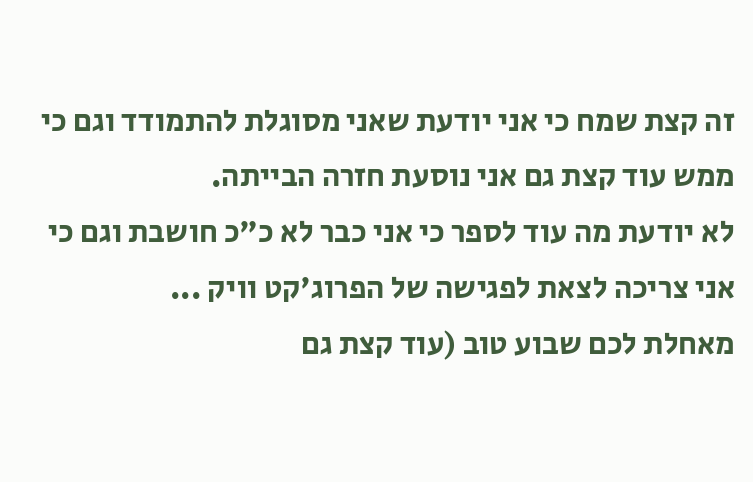זה קצת שמח כי אני יודעת שאני מסוגלת להתמודד וגם כי ממש עוד קצת גם אני נוסעת חזרה הבייתה.
לא יודעת מה עוד לספר כי אני כבר לא כ"כ חושבת וגם כי אני צריכה לצאת לפגישה של הפרוג'קט וויק ...
מאחלת לכם שבוע טוב (עוד קצת גם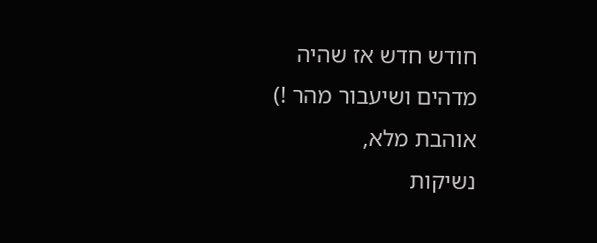חודש חדש אז שהיה מדהים ושיעבור מהר !)
אוהבת מלא,
נשיקות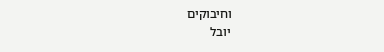וחיבוקים
יובל